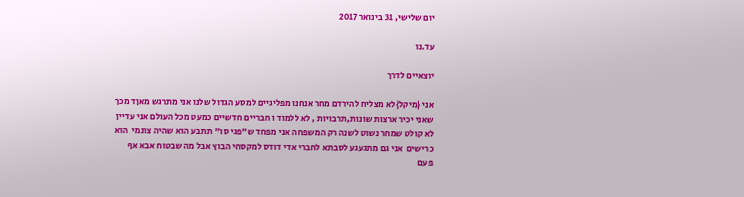יום שלישי, 31 בינואר 2017

עד.נו

יוצאיים לדרך

אני {מיקל}לא מצליח להירדם מחר אנחנו מפליגיים למסע הגדול שלנו אני מתרגש מאןד מכך שאני יכיר ארצות שונות,תרבויות , לא ללמוד ו חבריים חדשיים כמעט מכל העולם אני עדיין לא קולט שמחר נשוט לשנה רק המשפחה אני מפחד ש"פגי סו" תתבע הוא שהיה צונמי  הוא כרישים  אני גם מתגעגע לסבתא לחברי אדי דודס למקסחי הבוץ אבל מה שבטוח אבא אף פעם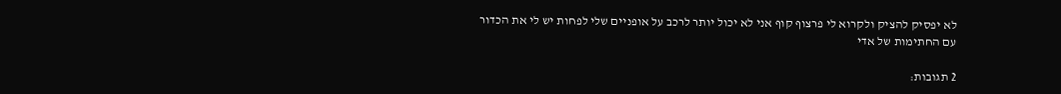לא יפסיק להציק ולקרוא לי פרצוף קוף אני לא יכול יותר לרכב על אופניים שלי לפחות יש לי את הכדור עם החתימות של אדי

2 תגובות: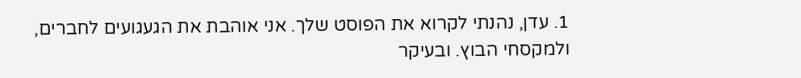1. עדן, נהנתי לקרוא את הפוסט שלך. אני אוהבת את הגעגועים לחברים, ולמקסחי הבוץ. ובעיקר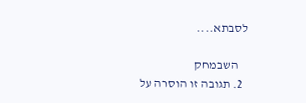לסבתא....

    השבמחק
  2. תגובה זו הוסרה על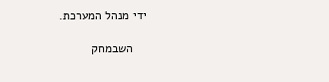ידי מנהל המערכת.

    השבמחק